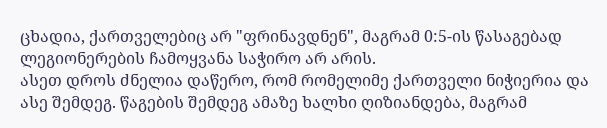ცხადია, ქართველებიც არ "ფრინავდნენ", მაგრამ 0:5-ის წასაგებად ლეგიონერების ჩამოყვანა საჭირო არ არის.
ასეთ დროს ძნელია დაწერო, რომ რომელიმე ქართველი ნიჭიერია და ასე შემდეგ. წაგების შემდეგ ამაზე ხალხი ღიზიანდება, მაგრამ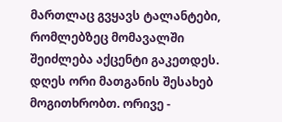მართლაც გვყავს ტალანტები, რომლებზეც მომავალში შეიძლება აქცენტი გაკეთდეს.
დღეს ორი მათგანის შესახებ მოგითხრობთ. ორივე -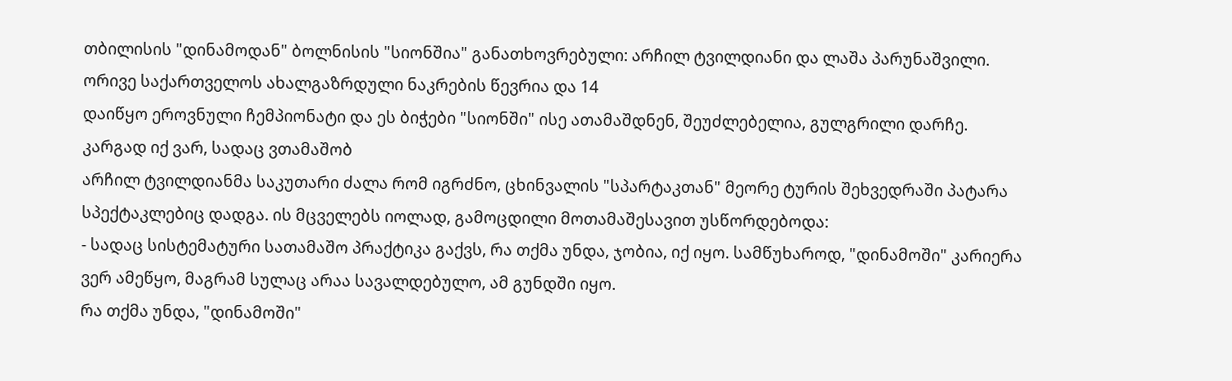თბილისის "დინამოდან" ბოლნისის "სიონშია" განათხოვრებული: არჩილ ტვილდიანი და ლაშა პარუნაშვილი. ორივე საქართველოს ახალგაზრდული ნაკრების წევრია და 14
დაიწყო ეროვნული ჩემპიონატი და ეს ბიჭები "სიონში" ისე ათამაშდნენ, შეუძლებელია, გულგრილი დარჩე.
კარგად იქ ვარ, სადაც ვთამაშობ
არჩილ ტვილდიანმა საკუთარი ძალა რომ იგრძნო, ცხინვალის "სპარტაკთან" მეორე ტურის შეხვედრაში პატარა სპექტაკლებიც დადგა. ის მცველებს იოლად, გამოცდილი მოთამაშესავით უსწორდებოდა:
- სადაც სისტემატური სათამაშო პრაქტიკა გაქვს, რა თქმა უნდა, ჯობია, იქ იყო. სამწუხაროდ, "დინამოში" კარიერა ვერ ამეწყო, მაგრამ სულაც არაა სავალდებულო, ამ გუნდში იყო.
რა თქმა უნდა, "დინამოში"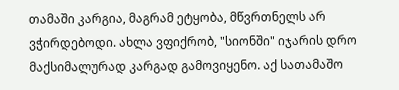თამაში კარგია, მაგრამ ეტყობა, მწვრთნელს არ ვჭირდებოდი. ახლა ვფიქრობ, "სიონში" იჯარის დრო მაქსიმალურად კარგად გამოვიყენო. აქ სათამაშო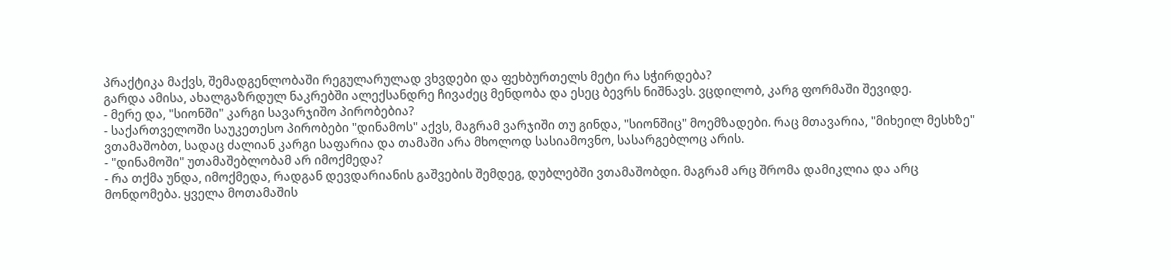პრაქტიკა მაქვს, შემადგენლობაში რეგულარულად ვხვდები და ფეხბურთელს მეტი რა სჭირდება?
გარდა ამისა, ახალგაზრდულ ნაკრებში ალექსანდრე ჩივაძეც მენდობა და ესეც ბევრს ნიშნავს. ვცდილობ, კარგ ფორმაში შევიდე.
- მერე და, "სიონში" კარგი სავარჯიშო პირობებია?
- საქართველოში საუკეთესო პირობები "დინამოს" აქვს, მაგრამ ვარჯიში თუ გინდა, "სიონშიც" მოემზადები. რაც მთავარია, "მიხეილ მესხზე" ვთამაშობთ, სადაც ძალიან კარგი საფარია და თამაში არა მხოლოდ სასიამოვნო, სასარგებლოც არის.
- "დინამოში" უთამაშებლობამ არ იმოქმედა?
- რა თქმა უნდა, იმოქმედა, რადგან დევდარიანის გაშვების შემდეგ, დუბლებში ვთამაშობდი. მაგრამ არც შრომა დამიკლია და არც მონდომება. ყველა მოთამაშის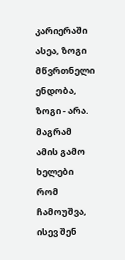კარიერაში ასეა, ზოგი მწვრთნელი ენდობა, ზოგი - არა. მაგრამ ამის გამო ხელები რომ ჩამოუშვა, ისევ შენ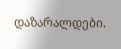დაზარალდები.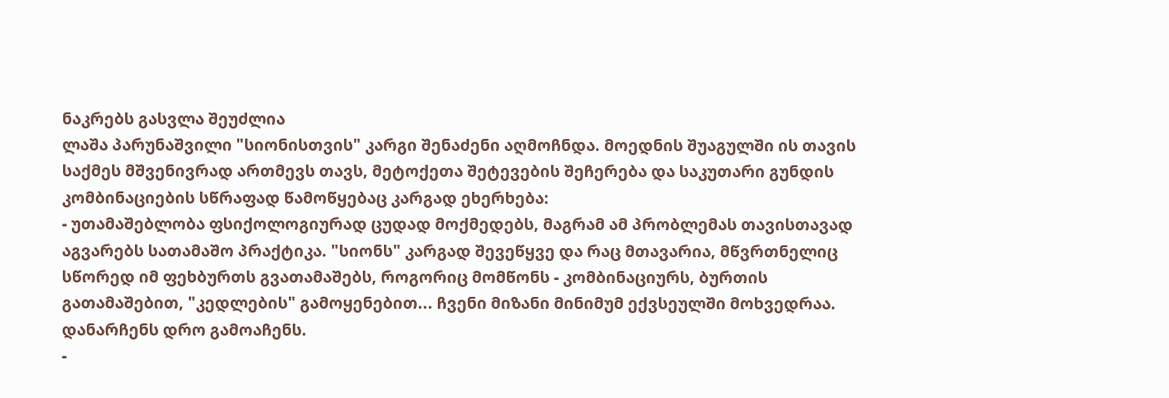ნაკრებს გასვლა შეუძლია
ლაშა პარუნაშვილი "სიონისთვის" კარგი შენაძენი აღმოჩნდა. მოედნის შუაგულში ის თავის საქმეს მშვენივრად ართმევს თავს, მეტოქეთა შეტევების შეჩერება და საკუთარი გუნდის კომბინაციების სწრაფად წამოწყებაც კარგად ეხერხება:
- უთამაშებლობა ფსიქოლოგიურად ცუდად მოქმედებს, მაგრამ ამ პრობლემას თავისთავად აგვარებს სათამაშო პრაქტიკა. "სიონს" კარგად შევეწყვე და რაც მთავარია, მწვრთნელიც სწორედ იმ ფეხბურთს გვათამაშებს, როგორიც მომწონს - კომბინაციურს, ბურთის გათამაშებით, "კედლების" გამოყენებით... ჩვენი მიზანი მინიმუმ ექვსეულში მოხვედრაა. დანარჩენს დრო გამოაჩენს.
-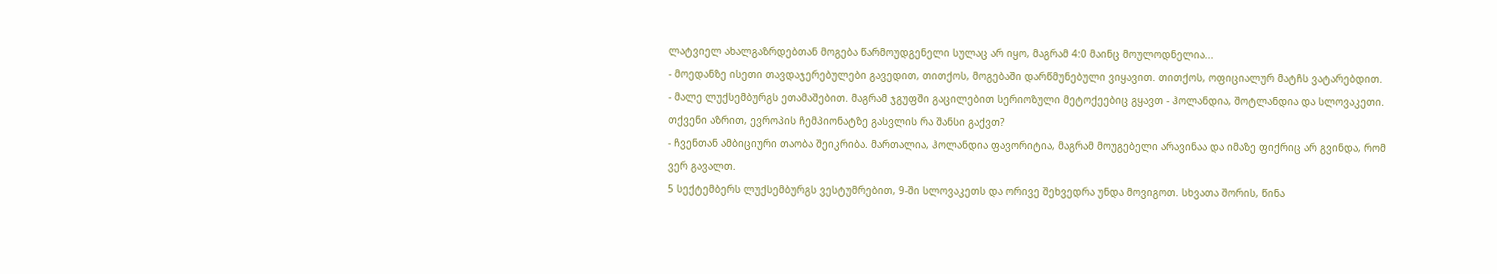ლატვიელ ახალგაზრდებთან მოგება წარმოუდგენელი სულაც არ იყო, მაგრამ 4:0 მაინც მოულოდნელია...
- მოედანზე ისეთი თავდაჯერებულები გავედით, თითქოს, მოგებაში დარწმუნებული ვიყავით. თითქოს, ოფიციალურ მატჩს ვატარებდით.
- მალე ლუქსემბურგს ეთამაშებით. მაგრამ ჯგუფში გაცილებით სერიოზული მეტოქეებიც გყავთ - ჰოლანდია, შოტლანდია და სლოვაკეთი. თქვენი აზრით, ევროპის ჩემპიონატზე გასვლის რა შანსი გაქვთ?
- ჩვენთან ამბიციური თაობა შეიკრიბა. მართალია, ჰოლანდია ფავორიტია, მაგრამ მოუგებელი არავინაა და იმაზე ფიქრიც არ გვინდა, რომ ვერ გავალთ.
5 სექტემბერს ლუქსემბურგს ვესტუმრებით, 9-ში სლოვაკეთს და ორივე შეხვედრა უნდა მოვიგოთ. სხვათა შორის, წინა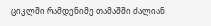ციკლში რამდენიმე თამაშში ძალიან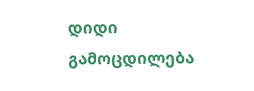დიდი გამოცდილება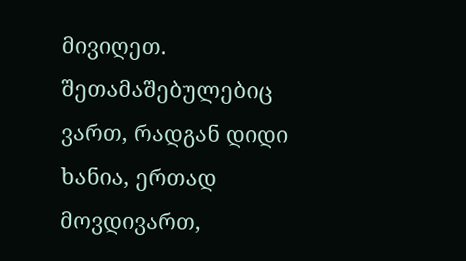მივიღეთ. შეთამაშებულებიც ვართ, რადგან დიდი ხანია, ერთად მოვდივართ,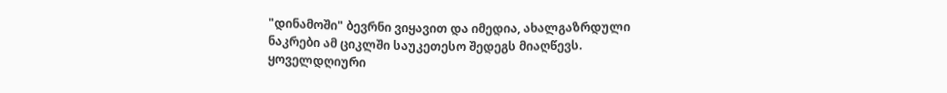"დინამოში" ბევრნი ვიყავით და იმედია, ახალგაზრდული ნაკრები ამ ციკლში საუკეთესო შედეგს მიაღწევს.
ყოველდღიური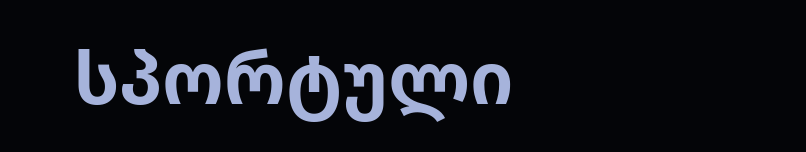სპორტული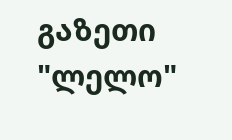გაზეთი "ლელო"